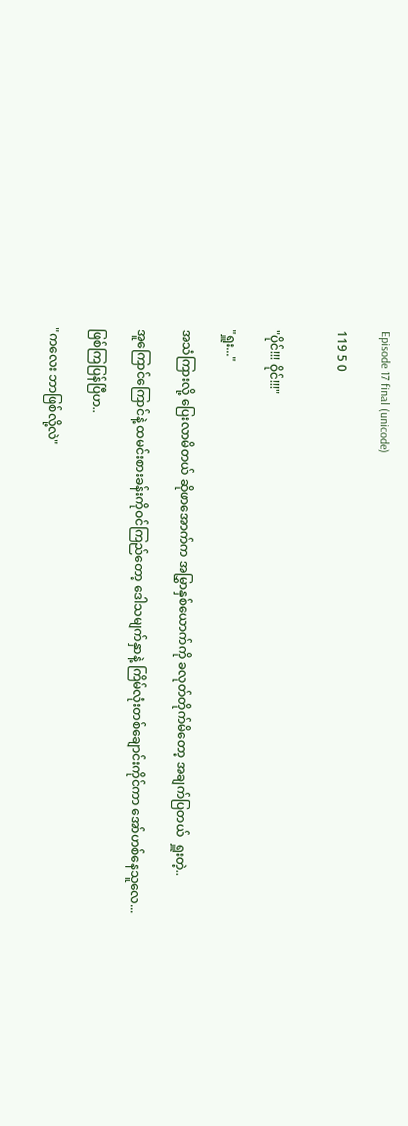Episode 17 final (unicode)

119 5 0


"ပိုင်!!! ဝိုင်!!!"

"ရှူး..."

အသံကြားလို့ ပြေးလာမိတယ် ဆိုဖာအောက်က အမြွှာနှစ်ယောက်ကို ခလုတ်တိုက်မိတော့ အချက်ပြတယ်  ရှူးတဲ့..

အူကြောင်ကြောင်နဲ့ ထမင်းစားခန်းကိုဝင်ကြည်တော့ ဒေါသမျက်နှာနဲ့ ကြိမ်လုံးတစ်ချောင်းကိုင်ကာ အော်ဟစ်နေသူလေ...

ဖြစ်ကြပြန်ပြီဟ..

"ကလေး ဘာဖြစ်လို့လဲ"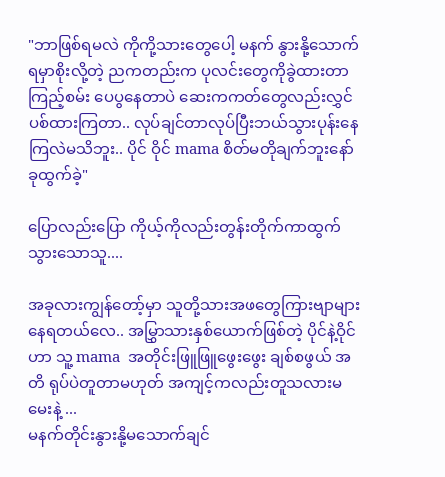"ဘာဖြစ်ရမလဲ ကိုကို့သားတွေပေါ့ မနက် နွားနို့သောက်ရမှာစိုးလို့တဲ့ ညကတည်းက ပုလင်းတွေကိုခွဲထားတာကြည့်စမ်း ပေပွနေတာပဲ ဆေးကကတ်တွေလည်းလွှင်ပစ်ထားကြတာ.. လုပ်ချင်တာလုပ်ပြီးဘယ်သွားပုန်းနေကြလဲမသိဘူး.. ပိုင် ဝိုင် mama စိတ်မတိုချက်ဘူးနော် ခုထွက်ခဲ့"

ပြောလည်းပြော ကိုယ့်ကိုလည်းတွန်းတိုက်ကာထွက်သွားသောသူ....

အခုလားကျွန်တော့်မှာ သူတို့သားအဖတွေကြားဗျာများနေရတယ်လေ.. အမြွှာသားနှစ်ယောက်ဖြစ်တဲ့ ပိုင်နဲ့ဝိုင်ဟာ သူ့ mama  အတိုင်းဖြူဖြူဖွေးဖွေး ချစ်စဖွယ် အတိ ရုပ်ပဲတူတာမဟုတ် အကျင့်ကလည်းတူသလားမမေးနဲ့ ...
မနက်တိုင်းနွားနို့မသောက်ချင်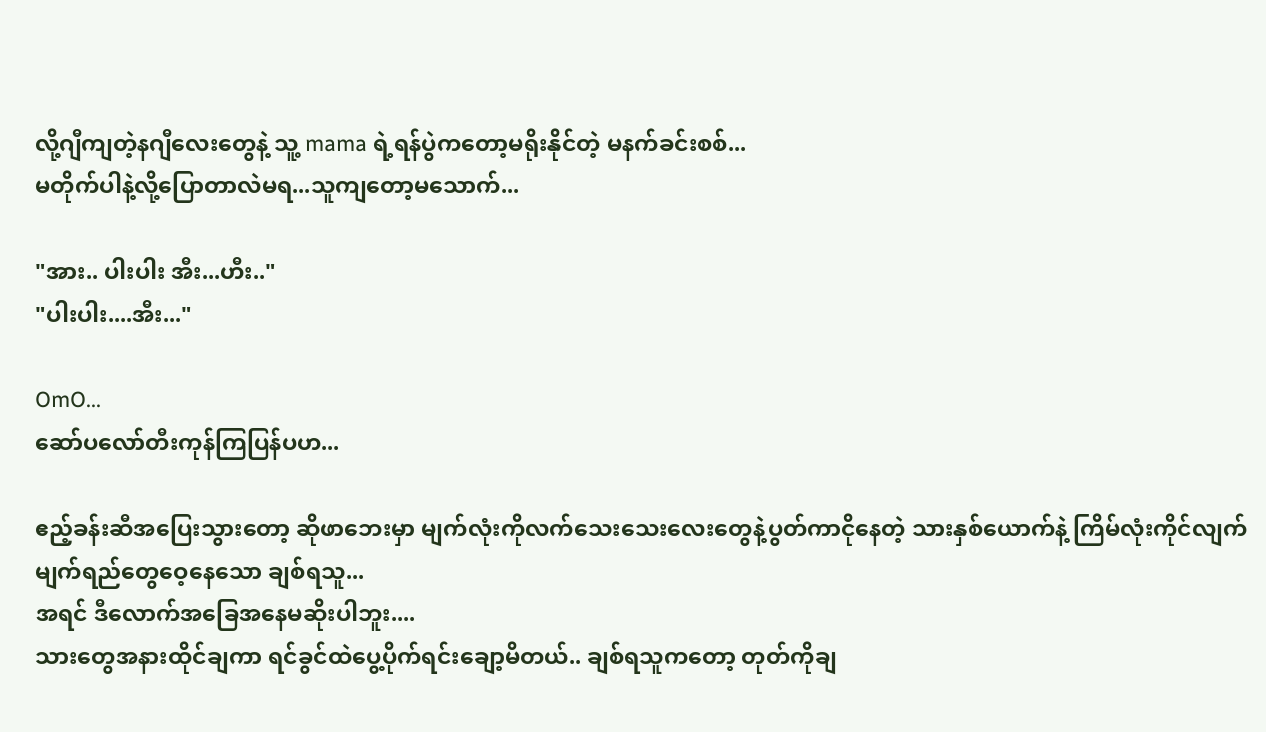လို့ဂျီကျတဲ့နဂျီလေးတွေနဲ့ သူ့ mama ရဲ့ရန်ပွဲကတော့မရိုးနိုင်တဲ့ မနက်ခင်းစစ်...
မတိုက်ပါနဲ့လို့ပြောတာလဲမရ...သူကျတော့မသောက်...

"အား.. ပါးပါး အီး...ဟီး.."
"ပါးပါး....အီး..."

OmO...
ဆော်ပလော်တီးကုန်ကြပြန်ပဟ...

ဧည့်ခန်းဆီအပြေးသွားတော့ ဆိုဖာဘေးမှာ မျက်လုံးကိုလက်သေးသေးလေးတွေနဲ့ပွတ်ကာငိုနေတဲ့ သားနှစ်ယောက်နဲ့ ကြိမ်လုံးကိုင်လျက် မျက်ရည်တွေဝေ့နေသော ချစ်ရသူ...
အရင် ဒီလောက်အခြေအနေမဆိုးပါဘူး....
သားတွေအနားထိုင်ချကာ ရင်ခွင်ထဲပွေ့ပိုက်ရင်းချော့မိတယ်.. ချစ်ရသူကတော့ တုတ်ကိုချ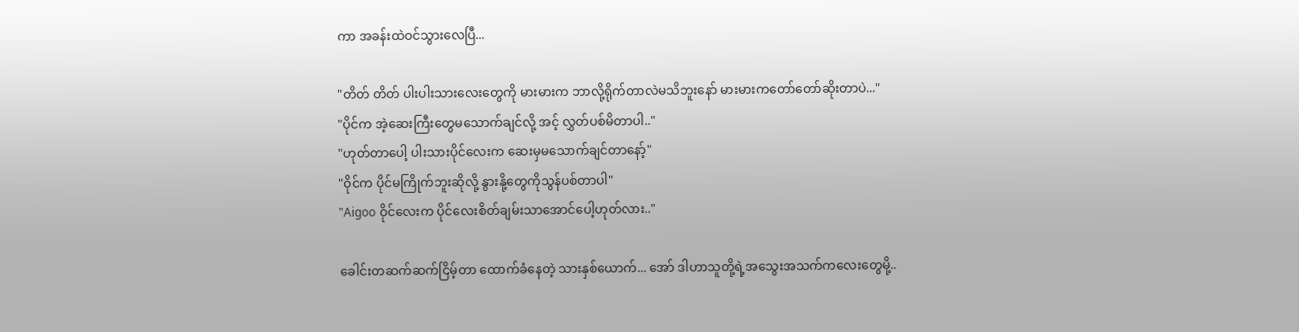ကာ အခန်းထဲဝင်သွားလေပြီ...

"တိတ် တိတ် ပါးပါးသားလေးတွေကို မားမားက ဘာလို့ရိုက်တာလဲမသိဘူးနော် မားမားကတော်တော်ဆိုးတာပဲ..."
"ပိုင်က အဲ့ဆေးကြီးတွေမသောက်ချင်လို့ အင့် လွှတ်ပစ်မိတာပါ.."
"ဟုတ်တာပေါ့ ပါးသားပိုင်လေးက ဆေးမှမသောက်ချင်တာနော့်"
"ဝိုင်က ပိုင်မကြိုက်ဘူးဆိုလို့ နွားနို့တွေကိုသွန်ပစ်တာပါ"
"Aigoo ဝိုင်လေးက ပိုင်လေးစိတ်ချမ်းသာအောင်ပေါ့ဟုတ်လား.."

ခေါင်းတဆက်ဆက်ငြိမ့်တာ ထောက်ခံနေတဲ့ သားနှစ်ယောက်... အော် ဒါဟာသူတို့ရဲ့အသွေးအသက်ကလေးတွေမို့..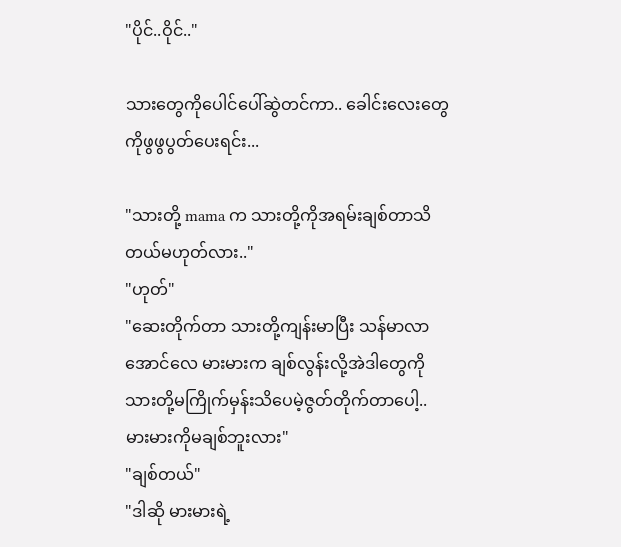"ပိုင်..ဝိုင်.."

သားတွေကိုပေါင်ပေါ်ဆွဲတင်ကာ.. ခေါင်းလေးတွေကိုဖွဖွပွတ်ပေးရင်း...

"သားတို့ mama က သားတို့ကိုအရမ်းချစ်တာသိတယ်မဟုတ်လား.."
"ဟုတ်"
"ဆေးတိုက်တာ သားတို့ကျန်းမာပြီး သန်မာလာအောင်လေ မားမားက ချစ်လွန်းလို့အဲဒါတွေကို သားတို့မကြိုက်မှန်းသိပေမဲ့ဇွတ်တိုက်တာပေါ့.. မားမားကိုမချစ်ဘူးလား"
"ချစ်တယ်"
"ဒါဆို မားမားရဲ့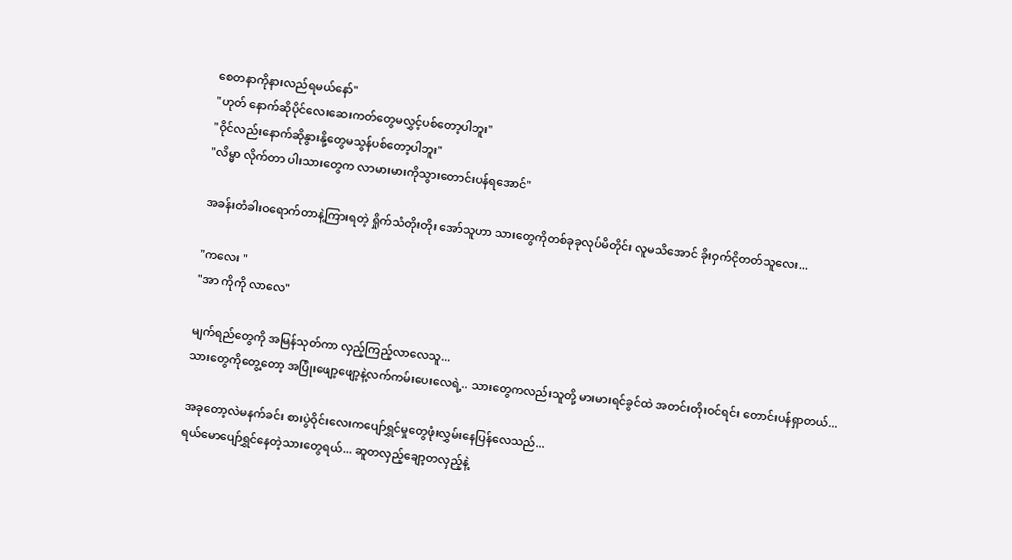စေတနာကိုနားလည်ရမယ်နော်"
"ဟုတ် နောက်ဆိုပိုင်လေးဆေးကတ်တွေမလွှင့်ပစ်တော့ပါဘူး"
"ဝိုင်လည်းနောက်ဆိုနွားနို့တွေမသွန်ပစ်တော့ပါဘူး"
"လိမ္မာ လိုက်တာ ပါးသားတွေက လာမားမားကိုသွားတောင်းပန်ရအောင်"

အခန်းတံခါးဝရောက်တာနဲ့ကြားရတဲ့ ရှိုက်သံတိုးတိုး အော်သူဟာ သားတွေကိုတစ်ခုခုလုပ်မိတိုင်း လူမသိအောင် ခိုးဝှက်ငိုတတ်သူလေး...

"ကလေး "
"အာ ကိုကို လာလေ"

မျက်ရည်တွေကို အမြန်သုတ်ကာ လှည့်ကြည့်လာလေသူ...
သားတွေကိုတွေ့တော့ အပြုံးဖျော့ဖျော့နဲ့လက်ကမ်းပေးလေရဲ့.. သားတွေကလည်းသူတို့ မားမားရင်ခွင်ထဲ အတင်းတိုးဝင်ရင်း တောင်းပန်ရှာတယ်...

အခုတော့လဲမနက်ခင်း စားပွဲဝိုင်းလေးကပျော်ရွှင်မှုတွေဖုံးလွှမ်းနေပြန်လေသည်...
ရယ်မောပျော်ရွှင်နေတဲ့သားတွေရယ်... ဆူတလှည့်ချော့တလှည့်နဲ့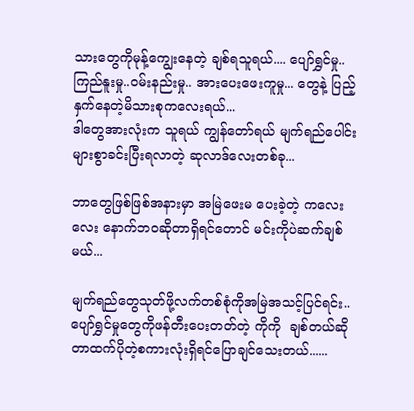သားတွေကိုမုန့်ကျွေးနေတဲ့ ချစ်ရသူရယ်.... ပျော်ရွှင်မှု.. ကြည်နူးမှု..ဝမ်းနည်းမှု.. အားပေးဖေးကူမှု... တွေနဲ့ ပြည့်နှက်နေတဲ့မိသားစုကလေးရယ်...
ဒါတွေအားလုံးက သူရယ် ကျွန်တော်ရယ် မျက်ရည်ပေါင်းများစွာခင်းပြီးရလာတဲ့ ဆုလာဒ်လေးတစ်ခု...

ဘာတွေဖြစ်ဖြစ်အနားမှာ အမြဲဖေးမ ပေးခဲ့တဲ့ ကလေးလေး နောက်ဘဝဆိုတာရှိရင်တောင် မင်းကိုပဲဆက်ချစ်မယ်...

မျက်ရည်တွေသုတ်ဖို့လက်တစ်စုံကိုအမြဲအသင့်ပြင်ရင်း..ပျော်ရွှင်မှုတွေကိုဖန်တီးပေးတတ်တဲ့ ကိုကို  ချစ်တယ်ဆိုတာထက်ပိုတဲ့စကားလုံးရှိရင်ပြောချင်သေးတယ်......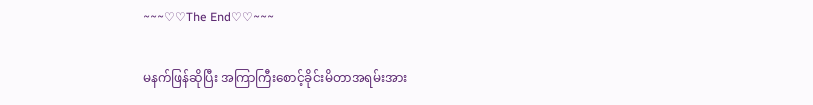~~~♡♡The End♡♡~~~

မနက်ဖြန်ဆိုပြီး အကြာကြီးစောင့်ခိုင်းမိတာအရမ်းအား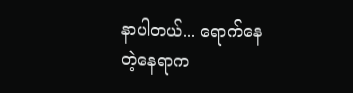နာပါတယ်... ရောက်နေတဲ့နေရာက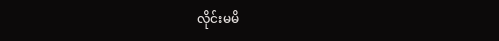လိုင်းမမိ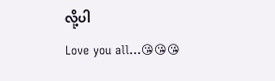လို့ပါ
Love you all...😘😘😘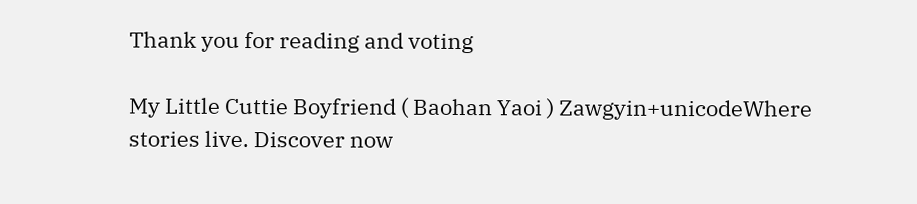Thank you for reading and voting

My Little Cuttie Boyfriend ( Baohan Yaoi ) Zawgyin+unicodeWhere stories live. Discover now